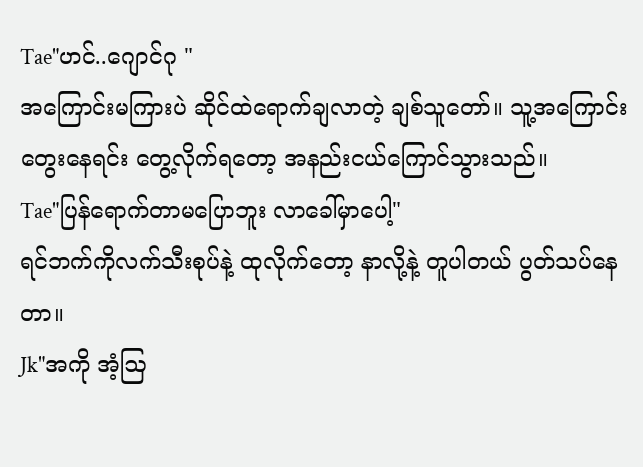Tae"ဟင်..ဂျောင်ဂု "
အကြောင်းမကြားပဲ ဆိုင်ထဲရောက်ချလာတဲ့ ချစ်သူတော်။ သူ့အကြောင်းတွေးနေရင်း တွေ့လိုက်ရတော့ အနည်းငယ်ကြောင်သွားသည်။
Tae"ပြန်ရောက်တာမပြောဘူး လာခေါ်မှာပေါ့"
ရင်ဘက်ကိုလက်သီးစုပ်နဲ့ ထုလိုက်တော့ နာလို့နဲ့ တူပါတယ် ပွတ်သပ်နေတာ။
Jk"အကို အံ့ဩ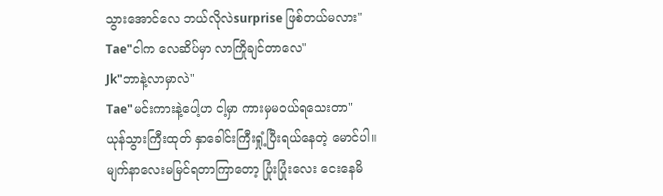သွားအောင်လေ ဘယ်လိုလဲsurprise ဖြစ်တယ်မလား"
Tae"ငါက လေဆိပ်မှာ လာကြိုချင်တာလေ"
Jk"ဘာနဲ့လာမှာလဲ"
Tae"မင်းကားနဲ့ပေါ့ဟ ငါ့မှာ ကားမှမဝယ်ရသေးတာ"
ယုန်သွားကြီးထုတ် နှာခေါင်းကြီးရှုံ့ပြီးရယ်နေတဲ့ မောင်ပါ။ မျက်နာလေးမမြင်ရတာကြာတော့ ပြုံးပြုံးလေး ငေးနေမိ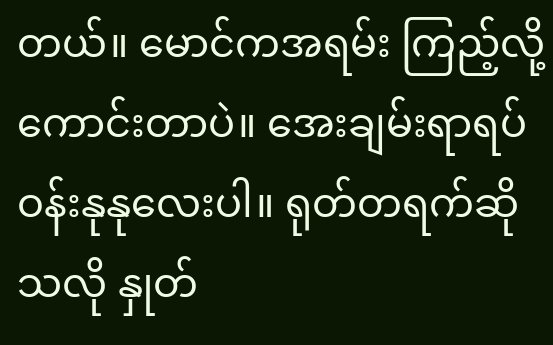တယ်။ မောင်ကအရမ်း ကြည့်လို့ကောင်းတာပဲ။ အေးချမ်းရာရပ်ဝန်းနုနုလေးပါ။ ရုတ်တရက်ဆိုသလို နှုတ်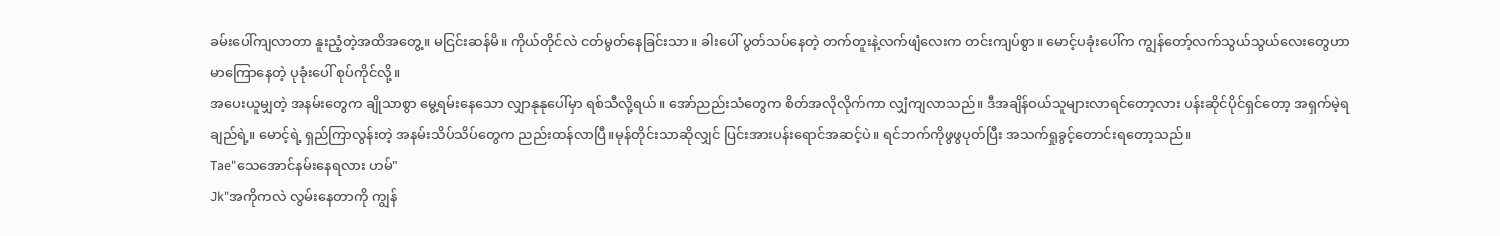ခမ်းပေါ်ကျလာတာ နူးညံ့တဲ့အထိအတွေ့။ မငြင်းဆန်မိ။ ကိုယ်တိုင်လဲ ငတ်မွတ်နေခြင်းသာ။ ခါးပေါ် ပွတ်သပ်နေတဲ့ တက်တူးနဲ့လက်ဖျံလေးက တင်းကျပ်စွာ။ မောင့်ပခုံးပေါ်က ကျွန်တော့်လက်သွယ်သွယ်လေးတွေဟာ မာကြောနေတဲ့ ပုခုံးပေါ် စုပ်ကိုင်လို့။
အပေးယူမျှတဲ့ အနမ်းတွေက ချိုသာစွာ မွေ့ရမ်းနေသော လျှာနုနုပေါ်မှာ ရစ်သီလို့ရယ်။ အော်ညည်းသံတွေက စိတ်အလိုလိုက်ကာ လျှံကျလာသည်။ ဒီအချိန်ဝယ်သူများလာရင်တော့လား ပန်းဆိုင်ပိုင်ရှင်တော့ အရှက်မဲ့ရချည်ရဲ့။ မောင့်ရဲ့ ရှည်ကြာလွန်းတဲ့ အနမ်းသိပ်သိပ်တွေက ညည်းထန်လာပြီ။မုန်တိုင်းသာဆိုလျှင် ပြင်းအားပန်းရောင်အဆင့်ပဲ။ ရင်ဘက်ကိုဖွဖွပုတ်ပြီး အသက်ရှုခွင့်တောင်းရတော့သည်။
Tae"သေအောင်နမ်းနေရလား ဟမ်"
Jk"အကိုကလဲ လွမ်းနေတာကို ကျွန်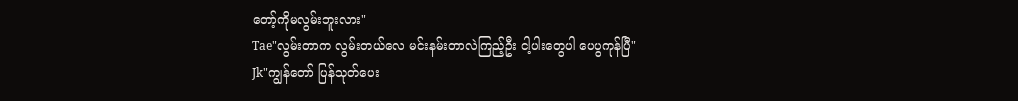တော့်ကိုမလွမ်းဘူးလား"
Tae"လွမ်းတာက လွမ်းတယ်လေ မင်းနမ်းတာလဲကြည့်ဦး ငါ့ပါးတွေပါ ပေပွကုန်ပြီ"
Jk"ကျွန်တော် ပြန်သုတ်ပေး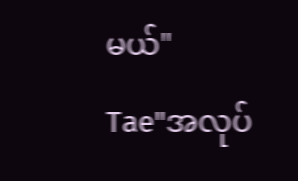မယ်"
Tae"အလုပ်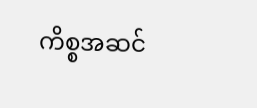ကိစ္စအဆင်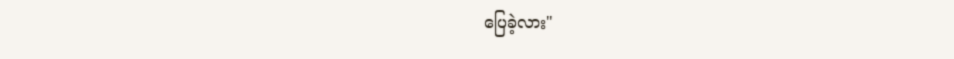ပြေခဲ့လား"